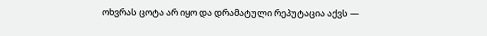ოხვრას ცოტა არ იყო და დრამატული რეპუტაცია აქვს —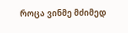როცა ვინმე მძიმედ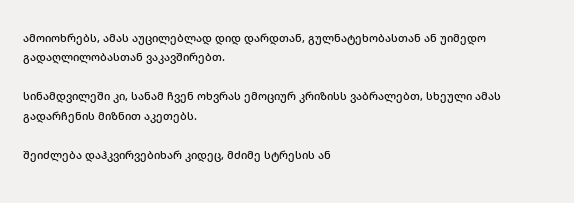ამოიოხრებს, ამას აუცილებლად დიდ დარდთან, გულნატეხობასთან ან უიმედო გადაღლილობასთან ვაკავშირებთ.

სინამდვილეში კი, სანამ ჩვენ ოხვრას ემოციურ კრიზისს ვაბრალებთ, სხეული ამას გადარჩენის მიზნით აკეთებს.

შეიძლება დაჰკვირვებიხარ კიდეც, მძიმე სტრესის ან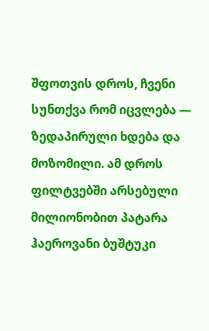შფოთვის დროს, ჩვენი სუნთქვა რომ იცვლება — ზედაპირული ხდება და მოზომილი. ამ დროს ფილტვებში არსებული მილიონობით პატარა ჰაეროვანი ბუშტუკი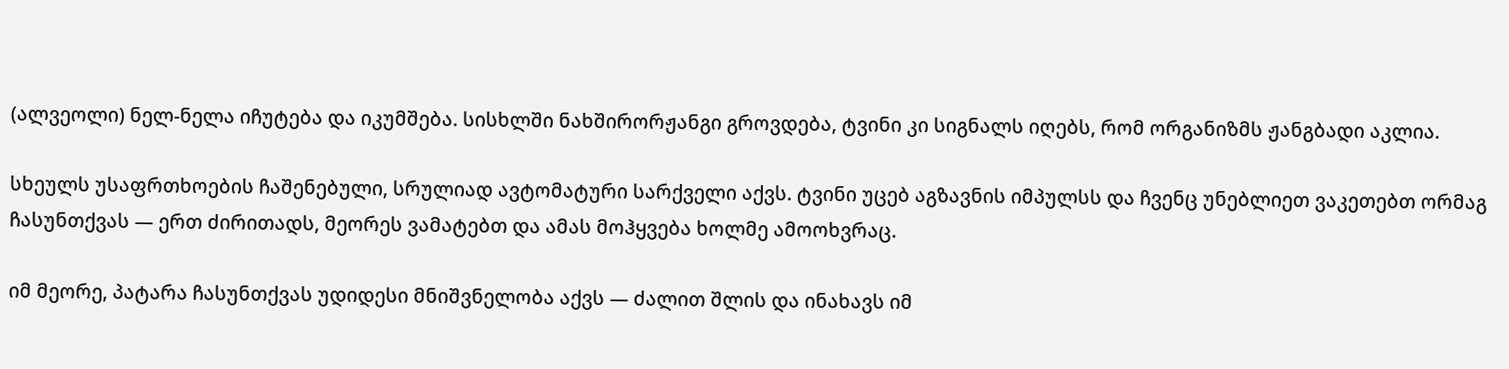(ალვეოლი) ნელ-ნელა იჩუტება და იკუმშება. სისხლში ნახშირორჟანგი გროვდება, ტვინი კი სიგნალს იღებს, რომ ორგანიზმს ჟანგბადი აკლია.

სხეულს უსაფრთხოების ჩაშენებული, სრულიად ავტომატური სარქველი აქვს. ტვინი უცებ აგზავნის იმპულსს და ჩვენც უნებლიეთ ვაკეთებთ ორმაგ ჩასუნთქვას — ერთ ძირითადს, მეორეს ვამატებთ და ამას მოჰყვება ხოლმე ამოოხვრაც.

იმ მეორე, პატარა ჩასუნთქვას უდიდესი მნიშვნელობა აქვს — ძალით შლის და ინახავს იმ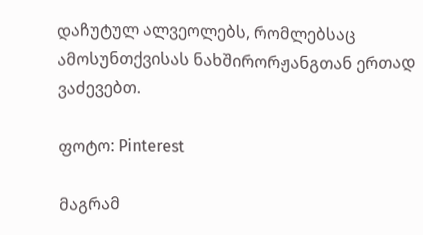დაჩუტულ ალვეოლებს, რომლებსაც ამოსუნთქვისას ნახშირორჟანგთან ერთად ვაძევებთ.

ფოტო: Pinterest

მაგრამ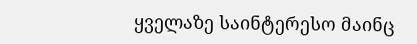ყველაზე საინტერესო მაინც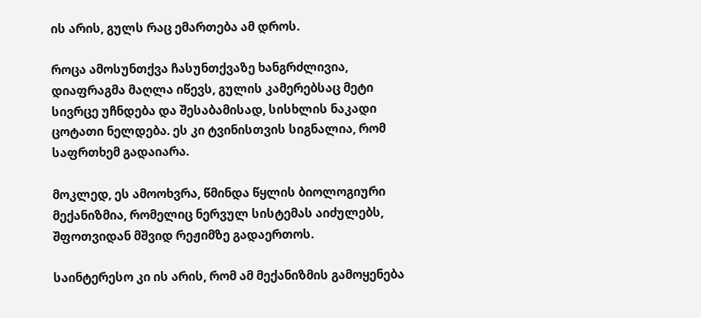ის არის, გულს რაც ემართება ამ დროს.

როცა ამოსუნთქვა ჩასუნთქვაზე ხანგრძლივია, დიაფრაგმა მაღლა იწევს, გულის კამერებსაც მეტი სივრცე უჩნდება და შესაბამისად, სისხლის ნაკადი ცოტათი ნელდება. ეს კი ტვინისთვის სიგნალია, რომ საფრთხემ გადაიარა.

მოკლედ, ეს ამოოხვრა, წმინდა წყლის ბიოლოგიური მექანიზმია, რომელიც ნერვულ სისტემას აიძულებს, შფოთვიდან მშვიდ რეჟიმზე გადაერთოს.

საინტერესო კი ის არის, რომ ამ მექანიზმის გამოყენება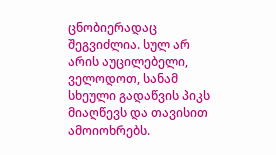ცნობიერადაც შეგვიძლია. სულ არ არის აუცილებელი, ველოდოთ, სანამ სხეული გადაწვის პიკს მიაღწევს და თავისით ამოიოხრებს.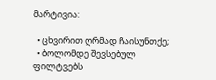მარტივია:

  • ცხვირით ღრმად ჩაისუნთქე;
  • ბოლომდე შევსებულ ფილტვებს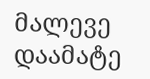მალევე დაამატე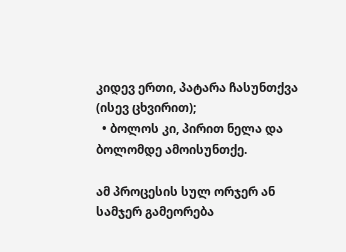კიდევ ერთი, პატარა ჩასუნთქვა (ისევ ცხვირით);
  • ბოლოს კი, პირით ნელა და ბოლომდე ამოისუნთქე.

ამ პროცესის სულ ორჯერ ან სამჯერ გამეორება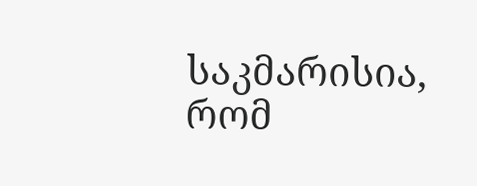საკმარისია, რომ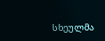სხეულმა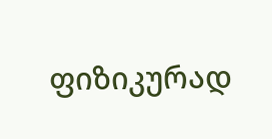ფიზიკურად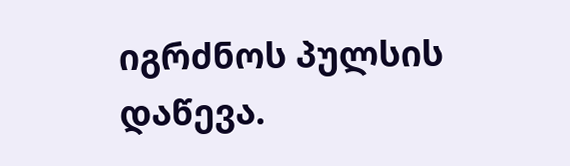იგრძნოს პულსის დაწევა.